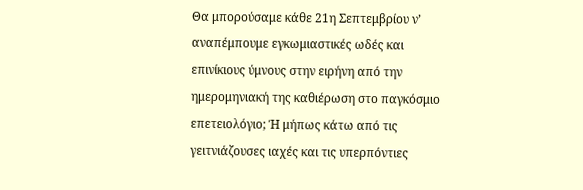Θα μπορούσαμε κάθε 21η Σεπτεμβρίου ν’ αναπέμπουμε εγκωμιαστικές ωδές και επινίκιους ύμνους στην ειρήνη από την ημερομηνιακή της καθιέρωση στο παγκόσμιο επετειολόγιο; Ή μήπως κάτω από τις γειτνιάζουσες ιαχές και τις υπερπόντιες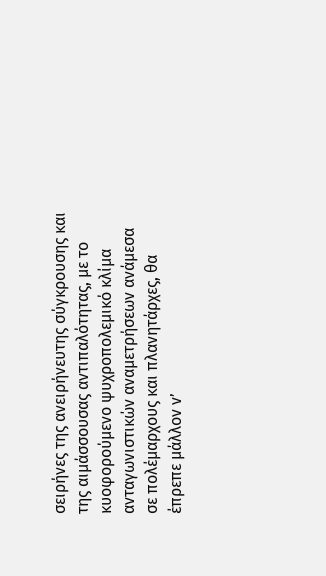σειρήνες της ανειρήνευτης σύγκρουσης και της αιμάσσουσας αντιπαλότητας, με το κυοφορούμενο ψυχροπολεμικό κλίμα ανταγωνιστικών αναμετρήσεων ανάμεσα σε πολέμαρχους και πλανητάρχες, θα έπρεπε μάλλον ν’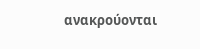ανακρούονται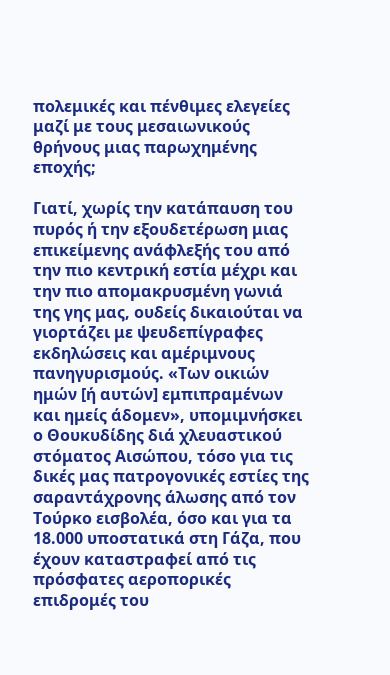πολεμικές και πένθιμες ελεγείες μαζί με τους μεσαιωνικούς θρήνους μιας παρωχημένης εποχής;

Γιατί, χωρίς την κατάπαυση του πυρός ή την εξουδετέρωση μιας επικείμενης ανάφλεξής του από την πιο κεντρική εστία μέχρι και την πιο απομακρυσμένη γωνιά της γης μας, ουδείς δικαιούται να γιορτάζει με ψευδεπίγραφες εκδηλώσεις και αμέριμνους πανηγυρισμούς. «Των οικιών ημών [ή αυτών] εμπιπραμένων και ημείς άδομεν», υπομιμνήσκει ο Θουκυδίδης διά χλευαστικού στόματος Αισώπου, τόσο για τις δικές μας πατρογονικές εστίες της σαραντάχρονης άλωσης από τον Τούρκο εισβολέα, όσο και για τα 18.000 υποστατικά στη Γάζα, που έχουν καταστραφεί από τις πρόσφατες αεροπορικές επιδρομές του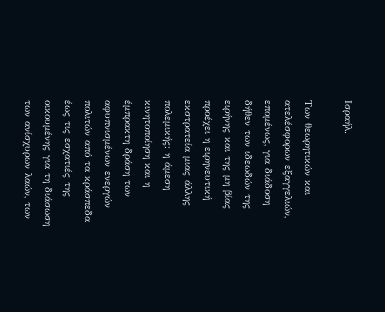Ισραήλ.

Των θεωρητικών και ατελέσφορων εξαγγελιών, επομένως, για διάδοση δήθεν των ιδεωδών της ειρήνης και της μη βίας προέχει η ειρηνευτική εκστρατεία μιας άλλης πολεμικής: η άμεση κινητοποίηση και η έμπρακτη δράση των αφυπνισμένων ενεργών πολιτών από τα κράσπεδα έως τις εσχατιές της οικουμένης για τη διάσωση των ανίσχυρων λαών, των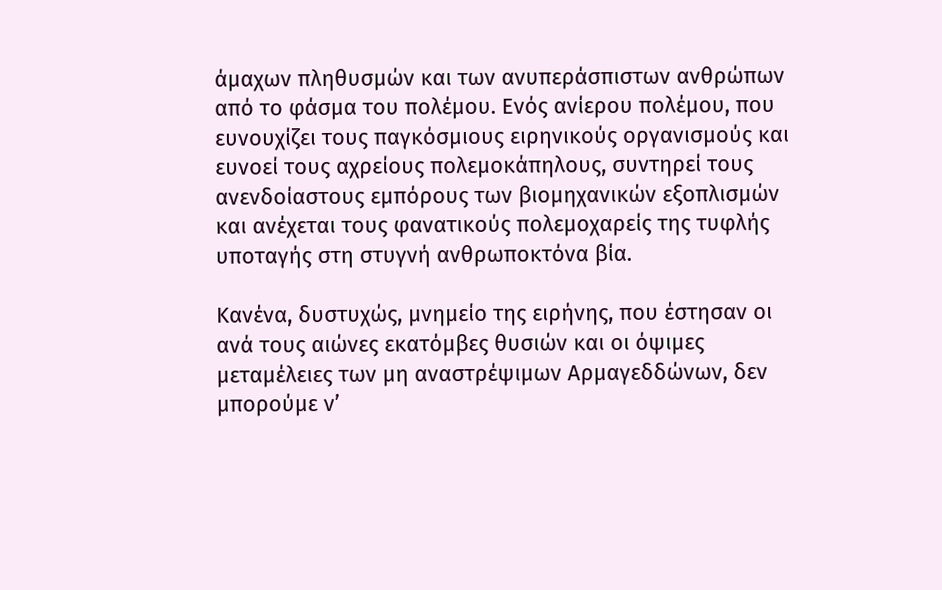άμαχων πληθυσμών και των ανυπεράσπιστων ανθρώπων από το φάσμα του πολέμου. Ενός ανίερου πολέμου, που ευνουχίζει τους παγκόσμιους ειρηνικούς οργανισμούς και ευνοεί τους αχρείους πολεμοκάπηλους, συντηρεί τους ανενδοίαστους εμπόρους των βιομηχανικών εξοπλισμών και ανέχεται τους φανατικούς πολεμοχαρείς της τυφλής υποταγής στη στυγνή ανθρωποκτόνα βία.

Κανένα, δυστυχώς, μνημείο της ειρήνης, που έστησαν οι ανά τους αιώνες εκατόμβες θυσιών και οι όψιμες μεταμέλειες των μη αναστρέψιμων Αρμαγεδδώνων, δεν μπορούμε ν’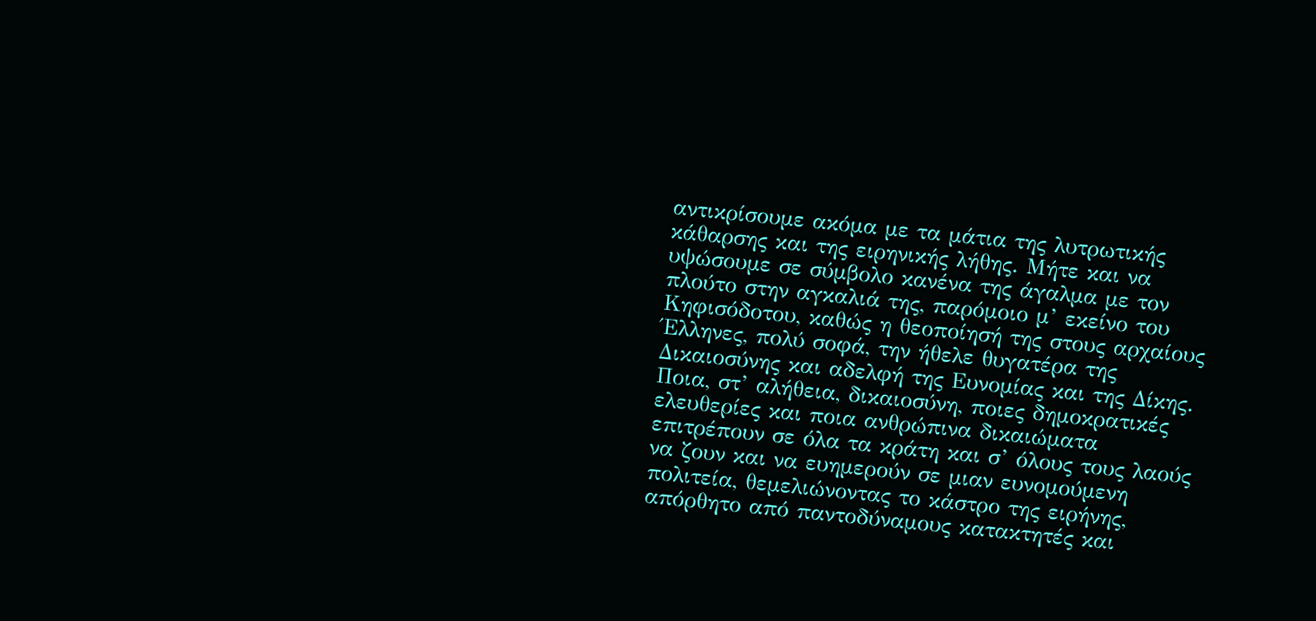αντικρίσουμε ακόμα με τα μάτια της λυτρωτικής κάθαρσης και της ειρηνικής λήθης. Μήτε και να υψώσουμε σε σύμβολο κανένα της άγαλμα με τον πλούτο στην αγκαλιά της, παρόμοιο μ’ εκείνο του Κηφισόδοτου, καθώς η θεοποίησή της στους αρχαίους Έλληνες, πολύ σοφά, την ήθελε θυγατέρα της Δικαιοσύνης και αδελφή της Ευνομίας και της Δίκης. Ποια, στ’ αλήθεια, δικαιοσύνη, ποιες δημοκρατικές ελευθερίες και ποια ανθρώπινα δικαιώματα επιτρέπουν σε όλα τα κράτη και σ’ όλους τους λαούς να ζουν και να ευημερούν σε μιαν ευνομούμενη πολιτεία, θεμελιώνοντας το κάστρο της ειρήνης, απόρθητο από παντοδύναμους κατακτητές και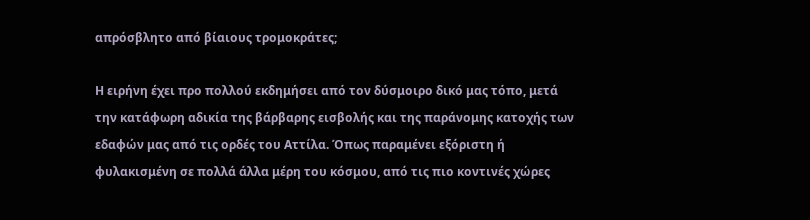απρόσβλητο από βίαιους τρομοκράτες;

Η ειρήνη έχει προ πολλού εκδημήσει από τον δύσμοιρο δικό μας τόπο, μετά την κατάφωρη αδικία της βάρβαρης εισβολής και της παράνομης κατοχής των εδαφών μας από τις ορδές του Αττίλα. Όπως παραμένει εξόριστη ή φυλακισμένη σε πολλά άλλα μέρη του κόσμου, από τις πιο κοντινές χώρες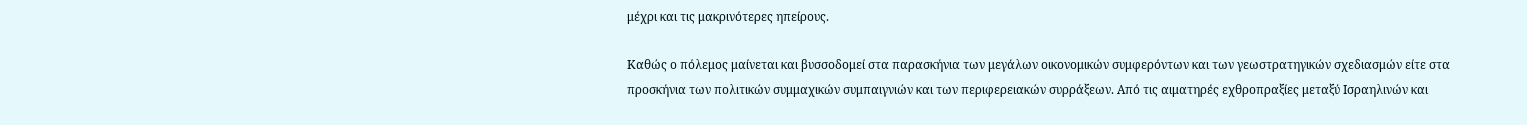μέχρι και τις μακρινότερες ηπείρους.

Καθώς ο πόλεμος μαίνεται και βυσσοδομεί στα παρασκήνια των μεγάλων οικονομικών συμφερόντων και των γεωστρατηγικών σχεδιασμών είτε στα προσκήνια των πολιτικών συμμαχικών συμπαιγνιών και των περιφερειακών συρράξεων. Από τις αιματηρές εχθροπραξίες μεταξύ Ισραηλινών και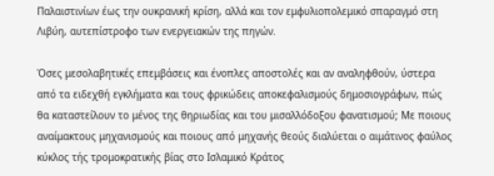Παλαιστινίων έως την ουκρανική κρίση, αλλά και τον εμφυλιοπολεμικό σπαραγμό στη Λιβύη, αυτεπίστροφο των ενεργειακών της πηγών.

Όσες μεσολαβητικές επεμβάσεις και ένοπλες αποστολές και αν αναληφθούν, ύστερα από τα ειδεχθή εγκλήματα και τους φρικώδεις αποκεφαλισμούς δημοσιογράφων, πώς θα καταστείλουν το μένος της θηριωδίας και του μισαλλόδοξου φανατισμού; Με ποιους αναίμακτους μηχανισμούς και ποιους από μηχανής θεούς διαλύεται ο αιμάτινος φαύλος κύκλος τής τρομοκρατικής βίας στο Ισλαμικό Κράτος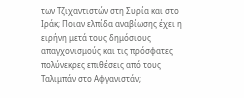των Τζιχαντιστών στη Συρία και στο Ιράκ; Ποιαν ελπίδα αναβίωσης έχει η ειρήνη μετά τους δημόσιους απαγχονισμούς και τις πρόσφατες πολύνεκρες επιθέσεις από τους Ταλιμπάν στο Αφγανιστάν;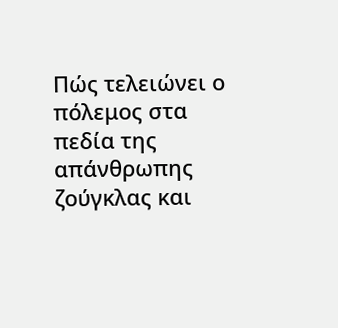Πώς τελειώνει ο πόλεμος στα πεδία της απάνθρωπης ζούγκλας και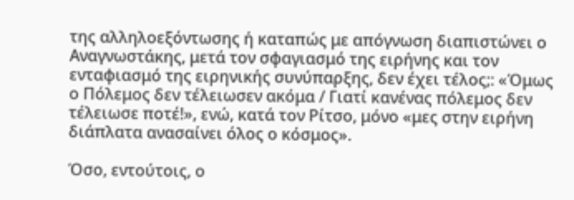της αλληλοεξόντωσης ή καταπώς με απόγνωση διαπιστώνει ο Αναγνωστάκης, μετά τον σφαγιασμό της ειρήνης και τον ενταφιασμό της ειρηνικής συνύπαρξης, δεν έχει τέλος;: «Όμως ο Πόλεμος δεν τέλειωσεν ακόμα / Γιατί κανένας πόλεμος δεν τέλειωσε ποτέ!», ενώ, κατά τον Ρίτσο, μόνο «μες στην ειρήνη διάπλατα ανασαίνει όλος ο κόσμος».

Όσο, εντούτοις, ο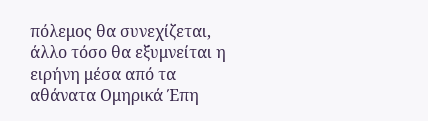πόλεμος θα συνεχίζεται, άλλο τόσο θα εξυμνείται η ειρήνη μέσα από τα αθάνατα Ομηρικά Έπη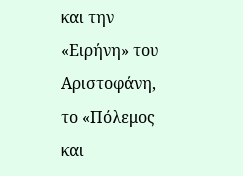και την «Ειρήνη» του Αριστοφάνη, το «Πόλεμος και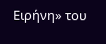Ειρήνη» του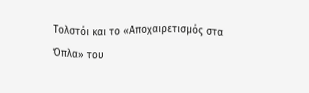Τολστόι και το «Αποχαιρετισμός στα Όπλα» του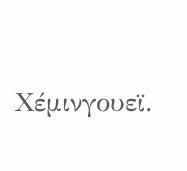Χέμινγουεϊ.